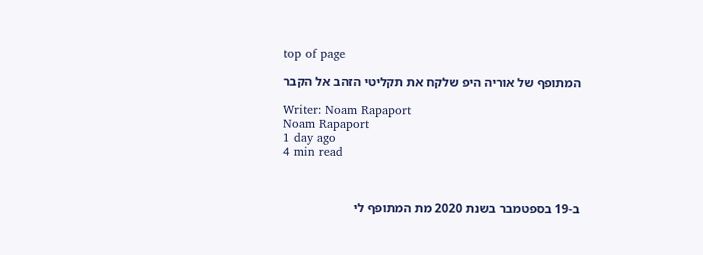top of page

המתופף של אוריה היפ שלקח את תקליטי הזהב אל הקבר

Writer: Noam Rapaport
Noam Rapaport
1 day ago
4 min read



ב-19 בספטמבר בשנת 2020 מת המתופף לי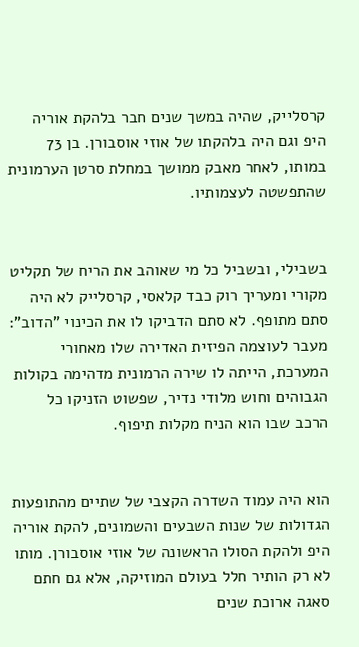קרסלייק, שהיה במשך שנים חבר בלהקת אוריה היפ וגם היה בלהקתו של אוזי אוסבורן. בן 73 במותו, לאחר מאבק ממושך במחלת סרטן הערמונית שהתפשטה לעצמותיו.


בשבילי, ובשביל כל מי שאוהב את הריח של תקליט מקורי ומעריך רוק כבד קלאסי, קרסלייק לא היה סתם מתופף. לא סתם הדביקו לו את הכינוי "הדוב": מעבר לעוצמה הפיזית האדירה שלו מאחורי המערכת, הייתה לו שירה הרמונית מדהימה בקולות הגבוהים וחוש מלודי נדיר, שפשוט הזניקו כל הרכב שבו הוא הניח מקלות תיפוף.


הוא היה עמוד השדרה הקצבי של שתיים מהתופעות הגדולות של שנות השבעים והשמונים, להקת אוריה היפ ולהקת הסולו הראשונה של אוזי אוסבורן. מותו לא רק הותיר חלל בעולם המוזיקה, אלא גם חתם סאגה ארוכת שנים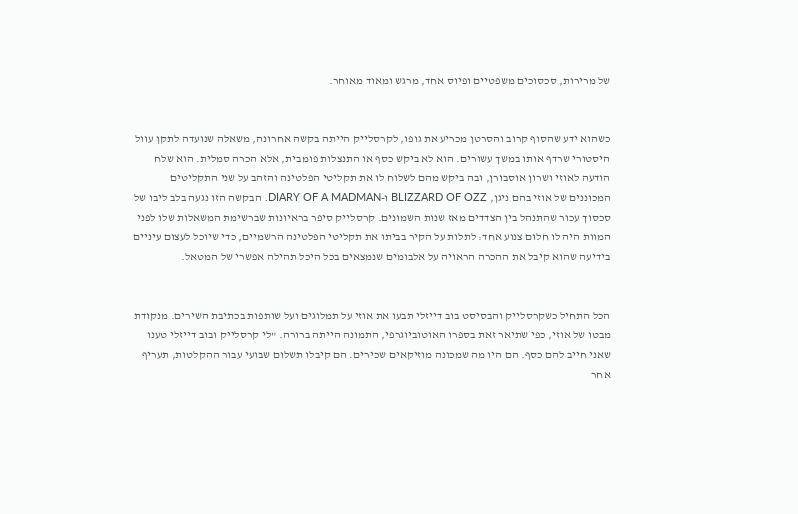של מרירות, סכסוכים משפטיים ופיוס אחד, מרגש ומאוד מאוחר.


כשהוא ידע שהסוף קרוב והסרטן מכריע את גופו, לקרסלייק הייתה בקשה אחרונה, משאלה שנועדה לתקן עוול היסטורי שרדף אותו במשך עשורים. הוא לא ביקש כסף או התנצלות פומבית, אלא הכרה סמלית. הוא שלח הודעה לאוזי ושרון אוסבורן, ובה ביקש מהם לשלוח לו את תקליטי הפלטינה והזהב על שני התקליטים המכוננים של אוזי בהם ניגן, BLIZZARD OF OZZ ו-DIARY OF A MADMAN. הבקשה הזו נגעה בלב ליבו של סכסוך עכור שהתנהל בין הצדדים מאז שנות השמונים. קרסלייק סיפר בראיונות שברשימת המשאלות שלו לפני המוות היה לו חלום צנוע אחד: לתלות על הקיר בביתו את תקליטי הפלטינה הרשמיים, כדי שיוכל לעצום עיניים בידיעה שהוא קיבל את ההכרה הראויה על אלבומים שנמצאים בכל היכל תהילה אפשרי של המטאל.


הכל התחיל כשקרסלייק והבסיסט בוב דייזלי תבעו את אוזי על תמלוגים ועל שותפות בכתיבת השירים. מנקודת מבטו של אוזי, כפי שתיאר זאת בספרו האוטוביוגרפי, התמונה הייתה ברורה. "לי קרסלייק ובוב דייזלי טענו שאני חייב להם כסף. הם היו מה שמכונה מוזיקאים שכירים. הם קיבלו תשלום שבועי עבור ההקלטות, תעריף אחר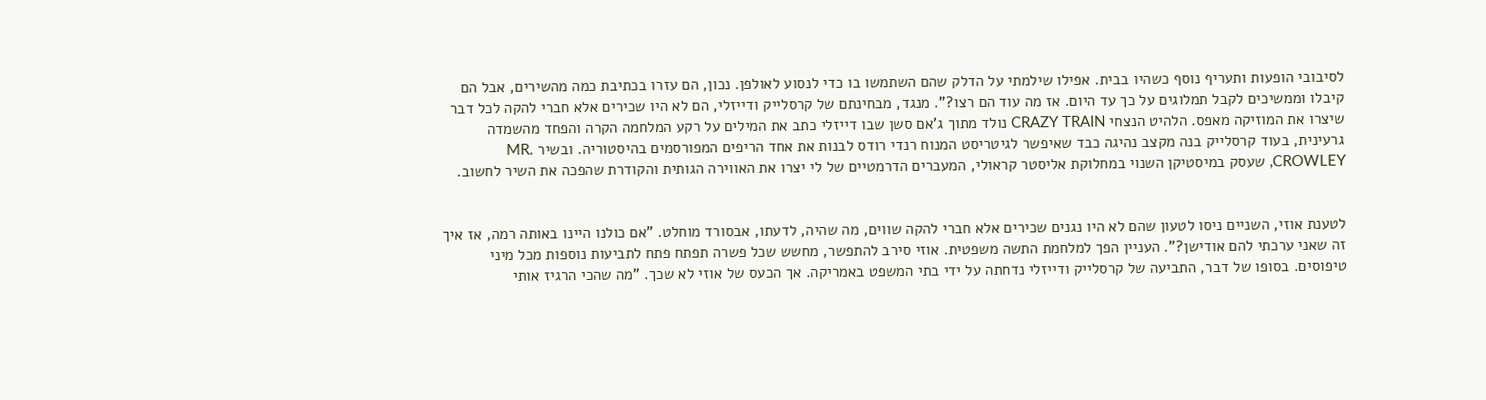לסיבובי הופעות ותעריף נוסף כשהיו בבית. אפילו שילמתי על הדלק שהם השתמשו בו כדי לנסוע לאולפן. נכון, הם עזרו בכתיבת כמה מהשירים, אבל הם קיבלו וממשיכים לקבל תמלוגים על כך עד היום. אז מה עוד הם רצו?". מנגד, מבחינתם של קרסלייק ודייזלי, הם לא היו שכירים אלא חברי להקה לכל דבר שיצרו את המוזיקה מאפס. הלהיט הנצחי CRAZY TRAIN נולד מתוך ג'אם סשן שבו דייזלי כתב את המילים על רקע המלחמה הקרה והפחד מהשמדה גרעינית, בעוד קרסלייק בנה מקצב נהיגה כבד שאיפשר לגיטריסט המנוח רנדי רודס לבנות את אחד הריפים המפורסמים בהיסטוריה. ובשיר MR. CROWLEY, שעסק במיסטיקן השנוי במחלוקת אליסטר קראולי, המעברים הדרמטיים של לי יצרו את האווירה הגותית והקודרת שהפכה את השיר לחשוב.


לטענת אוזי, השניים ניסו לטעון שהם לא היו נגנים שכירים אלא חברי להקה שווים, מה שהיה, לדעתו, אבסורד מוחלט. "אם כולנו היינו באותה רמה, אז איך זה שאני ערכתי להם אודישן?". העניין הפך למלחמת התשה משפטית. אוזי סירב להתפשר, מחשש שכל פשרה תפתח פתח לתביעות נוספות מכל מיני טיפוסים. בסופו של דבר, התביעה של קרסלייק ודייזלי נדחתה על ידי בתי המשפט באמריקה. אך הכעס של אוזי לא שכך. "מה שהכי הרגיז אותי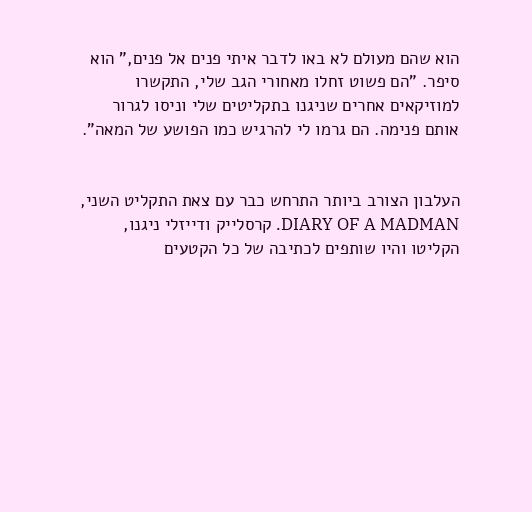הוא שהם מעולם לא באו לדבר איתי פנים אל פנים," הוא סיפר. "הם פשוט זחלו מאחורי הגב שלי, התקשרו למוזיקאים אחרים שניגנו בתקליטים שלי וניסו לגרור אותם פנימה. הם גרמו לי להרגיש כמו הפושע של המאה".


העלבון הצורב ביותר התרחש כבר עם צאת התקליט השני, DIARY OF A MADMAN. קרסלייק ודייזלי ניגנו, הקליטו והיו שותפים לכתיבה של כל הקטעים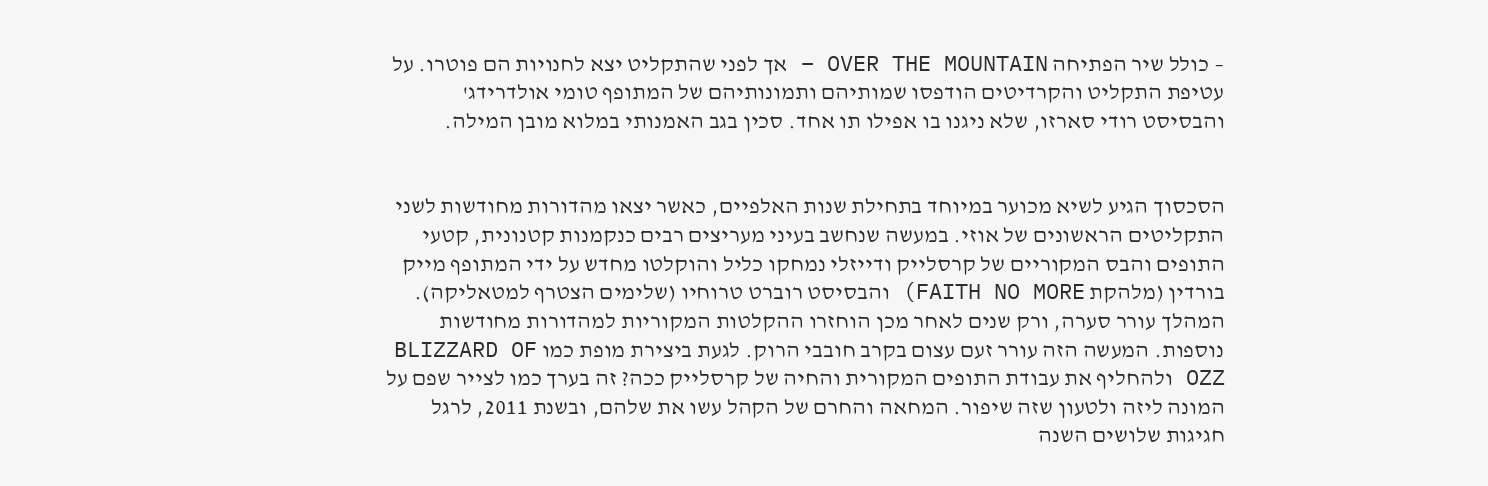– כולל שיר הפתיחה OVER THE MOUNTAIN – אך לפני שהתקליט יצא לחנויות הם פוטרו. על עטיפת התקליט והקרדיטים הודפסו שמותיהם ותמונותיהם של המתופף טומי אולדרידג' והבסיסט רודי סארזו, שלא ניגנו בו אפילו תו אחד. סכין בגב האמנותי במלוא מובן המילה.


הסכסוך הגיע לשיא מכוער במיוחד בתחילת שנות האלפיים, כאשר יצאו מהדורות מחודשות לשני התקליטים הראשונים של אוזי. במעשה שנחשב בעיני מעריצים רבים כנקמנות קטנונית, קטעי התופים והבס המקוריים של קרסלייק ודייזלי נמחקו כליל והוקלטו מחדש על ידי המתופף מייק בורדין (מלהקת FAITH NO MORE) והבסיסט רוברט טרוחיו (שלימים הצטרף למטאליקה). המהלך עורר סערה, ורק שנים לאחר מכן הוחזרו ההקלטות המקוריות למהדורות מחודשות נוספות. המעשה הזה עורר זעם עצום בקרב חובבי הרוק. לגעת ביצירת מופת כמו BLIZZARD OF OZZ ולהחליף את עבודת התופים המקורית והחיה של קרסלייק ככה? זה בערך כמו לצייר שפם על המונה ליזה ולטעון שזה שיפור. המחאה והחרם של הקהל עשו את שלהם, ובשנת 2011, לרגל חגיגות שלושים השנה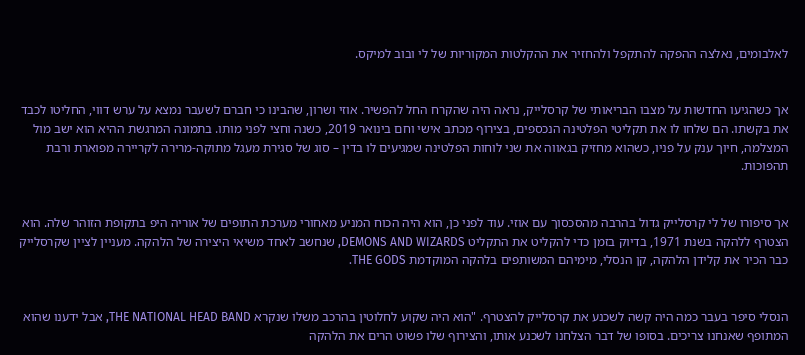לאלבומים, נאלצה ההפקה להתקפל ולהחזיר את ההקלטות המקוריות של לי ובוב למיקס.


אך כשהגיעו החדשות על מצבו הבריאותי של קרסלייק, נראה היה שהקרח החל להפשיר. אוזי ושרון, שהבינו כי חברם לשעבר נמצא על ערש דווי, החליטו לכבד את בקשתו. הם שלחו לו את תקליטי הפלטינה הנכספים, בצירוף מכתב אישי וחם בינואר 2019, כשנה וחצי לפני מותו. בתמונה המרגשת ההיא הוא ישב מול המצלמה, חיוך ענק על פניו, כשהוא מחזיק בגאווה את שני לוחות הפלטינה שמגיעים לו בדין – סוג של סגירת מעגל מתוקה-מרירה לקריירה מפוארת ורבת תהפוכות.


אך סיפורו של לי קרסלייק גדול בהרבה מהסכסוך עם אוזי. עוד לפני כן, הוא היה הכוח המניע מאחורי מערכת התופים של אוריה היפ בתקופת הזוהר שלה. הוא הצטרף ללהקה בשנת 1971, בדיוק בזמן כדי להקליט את התקליט DEMONS AND WIZARDS, שנחשב לאחד משיאי היצירה של הלהקה. מעניין לציין שקרסלייק כבר הכיר את קלידן הלהקה, קן הנסלי, מימיהם המשותפים בלהקה המוקדמת THE GODS.


הנסלי סיפר בעבר כמה היה קשה לשכנע את קרסלייק להצטרף. "הוא היה שקוע לחלוטין בהרכב משלו שנקרא THE NATIONAL HEAD BAND, אבל ידענו שהוא המתופף שאנחנו צריכים. בסופו של דבר הצלחנו לשכנע אותו, והצירוף שלו פשוט הרים את הלהקה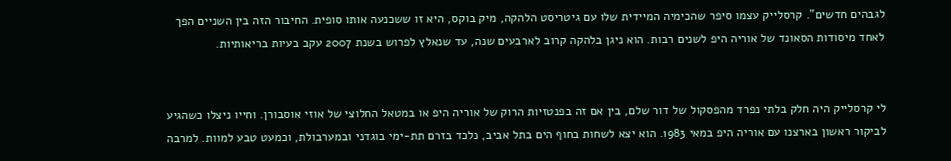לגבהים חדשים". קרסלייק עצמו סיפר שהכימיה המיידית שלו עם גיטריסט הלהקה, מיק בוקס, היא זו ששכנעה אותו סופית. החיבור הזה בין השניים הפך לאחד מיסודות הסאונד של אוריה היפ לשנים רבות. הוא ניגן בלהקה קרוב לארבעים שנה, עד שנאלץ לפרוש בשנת 2007 עקב בעיות בריאותיות.


לי קרסלייק היה חלק בלתי נפרד מהפסקול של דור שלם, בין אם זה בפנטזיות הרוק של אוריה היפ או במטאל החלוצי של אוזי אוסבורן. וחייו ניצלו כשהגיע לביקור ראשון בארצנו עם אוריה היפ במאי 1983. הוא יצא לשחות בחוף הים בתל אביב, נלכד בזרם תת-ימי בוגדני ובמערבולת, וכמעט טבע למוות. למרבה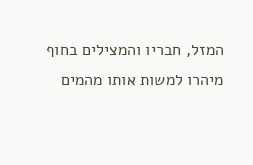המזל, חבריו והמצילים בחוף מיהרו למשות אותו מהמים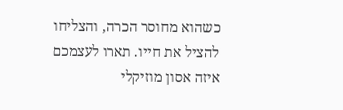כשהוא מחוסר הכרה, והצליחו להציל את חייו. תארו לעצמכם איזה אסון מוזיקלי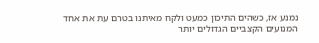נמנע אז, כשהים התיכון כמעט ולקח מאיתנו בטרם עת את אחד המנועים הקצביים הגדולים יותר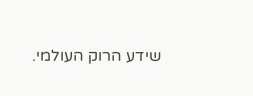שידע הרוק העולמי.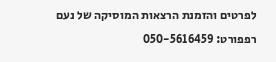לפרטים והזמנת הרצאות המוסיקה של נעם רפפורט: 050-5616459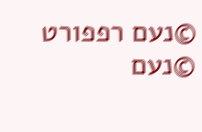©נעם רפפורט
©נעם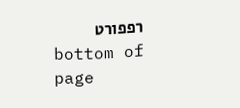רפפורט
bottom of page